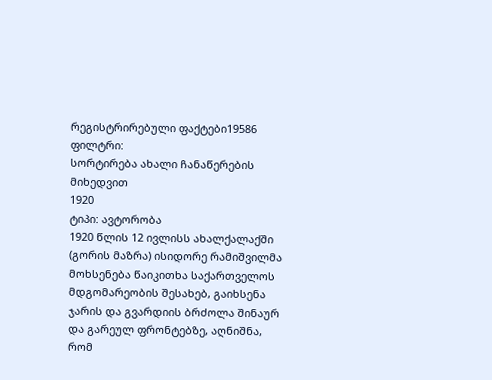რეგისტრირებული ფაქტები19586
ფილტრი:
სორტირება ახალი ჩანაწერების მიხედვით
1920
ტიპი: ავტორობა
1920 წლის 12 ივლისს ახალქალაქში (გორის მაზრა) ისიდორე რამიშვილმა მოხსენება წაიკითხა საქართველოს მდგომარეობის შესახებ, გაიხსენა ჯარის და გვარდიის ბრძოლა შინაურ და გარეულ ფრონტებზე, აღნიშნა, რომ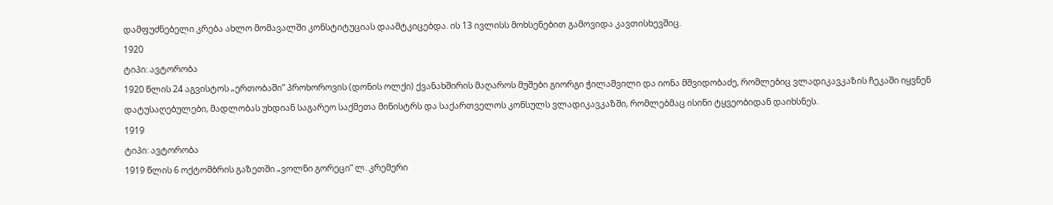დამფუძნებელი კრება ახლო მომავალში კონსტიტუციას დაამტკიცებდა. ის 13 ივლისს მოხსენებით გამოვიდა კავთისხევშიც.
1920
ტიპი: ავტორობა
1920 წლის 24 აგვისტოს „ერთობაში“ პროხოროვის (დონის ოლქი) ქვანახშირის მაღაროს მუშები გიორგი ჭილაშვილი და იონა მშვიდობაძე, რომლებიც ვლადიკავკაზის ჩეკაში იყვნენ დატუსაღებულები, მადლობას უხდიან საგარეო საქმეთა მინისტრს და საქართველოს კონსულს ვლადიკავკაზში, რომლებმაც ისინი ტყვეობიდან დაიხსნეს.
1919
ტიპი: ავტორობა
1919 წლის 6 ოქტომბრის გაზეთში „ვოლნი გორეცი“ ლ. კრემერი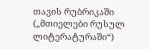თავის რუბრიკაში („მთიელები რუსულ ლიტერატურაში“)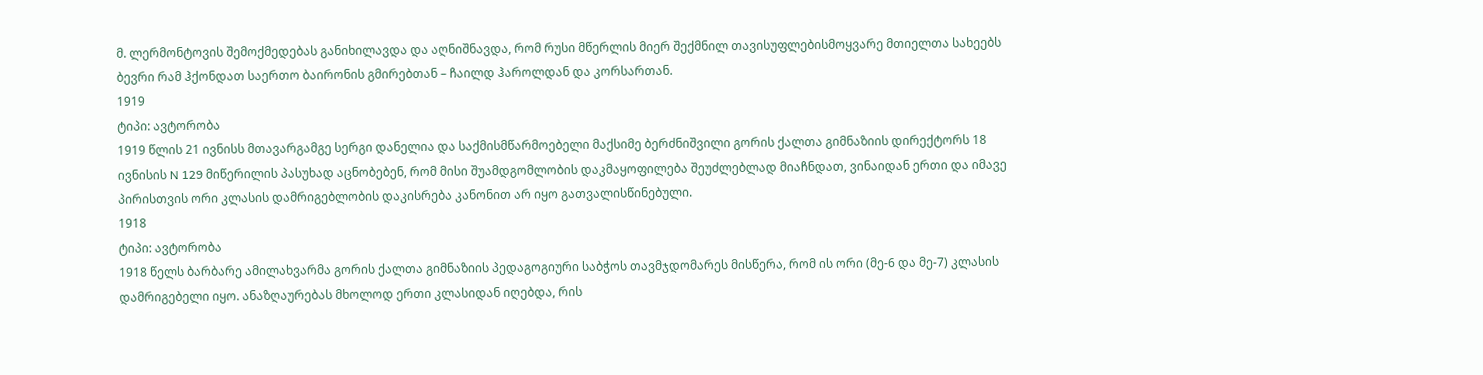მ. ლერმონტოვის შემოქმედებას განიხილავდა და აღნიშნავდა, რომ რუსი მწერლის მიერ შექმნილ თავისუფლებისმოყვარე მთიელთა სახეებს ბევრი რამ ჰქონდათ საერთო ბაირონის გმირებთან – ჩაილდ ჰაროლდან და კორსართან.
1919
ტიპი: ავტორობა
1919 წლის 21 ივნისს მთავარგამგე სერგი დანელია და საქმისმწარმოებელი მაქსიმე ბერძნიშვილი გორის ქალთა გიმნაზიის დირექტორს 18 ივნისის N 129 მიწერილის პასუხად აცნობებენ, რომ მისი შუამდგომლობის დაკმაყოფილება შეუძლებლად მიაჩნდათ, ვინაიდან ერთი და იმავე პირისთვის ორი კლასის დამრიგებლობის დაკისრება კანონით არ იყო გათვალისწინებული.
1918
ტიპი: ავტორობა
1918 წელს ბარბარე ამილახვარმა გორის ქალთა გიმნაზიის პედაგოგიური საბჭოს თავმჯდომარეს მისწერა, რომ ის ორი (მე-6 და მე-7) კლასის დამრიგებელი იყო. ანაზღაურებას მხოლოდ ერთი კლასიდან იღებდა, რის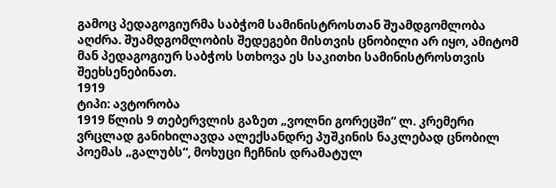გამოც პედაგოგიურმა საბჭომ სამინისტროსთან შუამდგომლობა აღძრა. შუამდგომლობის შედეგები მისთვის ცნობილი არ იყო, ამიტომ მან პედაგოგიურ საბჭოს სთხოვა ეს საკითხი სამინისტროსთვის შეეხსენებინათ.
1919
ტიპი: ავტორობა
1919 წლის 9 თებერვლის გაზეთ „ვოლნი გორეცში“ ლ. კრემერი ვრცლად განიხილავდა ალექსანდრე პუშკინის ნაკლებად ცნობილ პოემას „გალუბს“, მოხუცი ჩეჩნის დრამატულ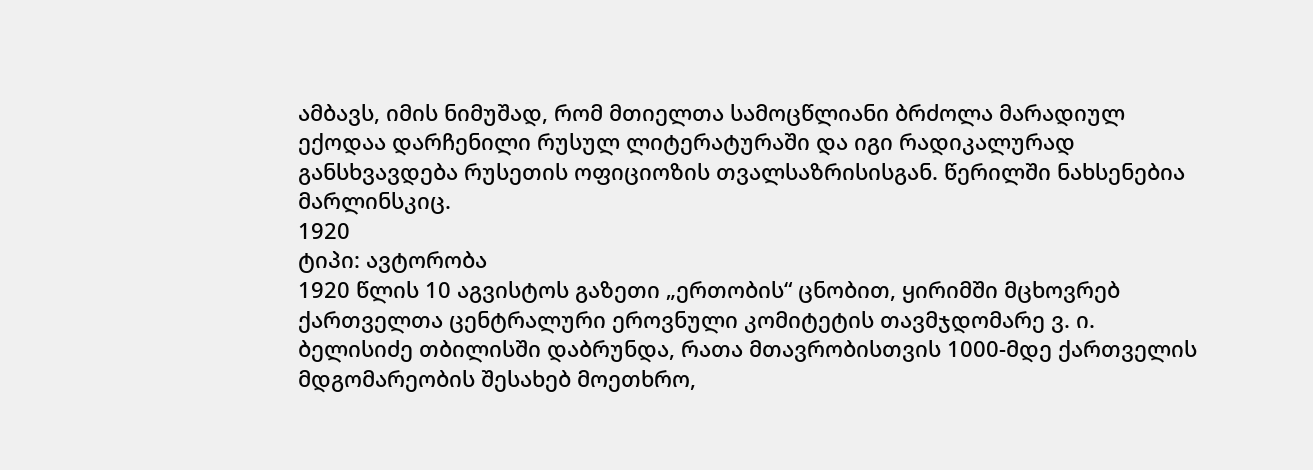ამბავს, იმის ნიმუშად, რომ მთიელთა სამოცწლიანი ბრძოლა მარადიულ ექოდაა დარჩენილი რუსულ ლიტერატურაში და იგი რადიკალურად განსხვავდება რუსეთის ოფიციოზის თვალსაზრისისგან. წერილში ნახსენებია მარლინსკიც.
1920
ტიპი: ავტორობა
1920 წლის 10 აგვისტოს გაზეთი „ერთობის“ ცნობით, ყირიმში მცხოვრებ ქართველთა ცენტრალური ეროვნული კომიტეტის თავმჯდომარე ვ. ი. ბელისიძე თბილისში დაბრუნდა, რათა მთავრობისთვის 1000-მდე ქართველის მდგომარეობის შესახებ მოეთხრო,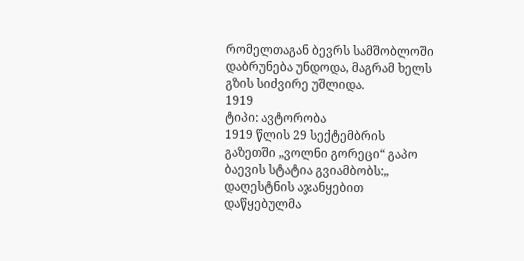რომელთაგან ბევრს სამშობლოში დაბრუნება უნდოდა, მაგრამ ხელს გზის სიძვირე უშლიდა.
1919
ტიპი: ავტორობა
1919 წლის 29 სექტემბრის გაზეთში „ვოლნი გორეცი“ გაპო ბაევის სტატია გვიამბობს:„ დაღესტნის აჯანყებით დაწყებულმა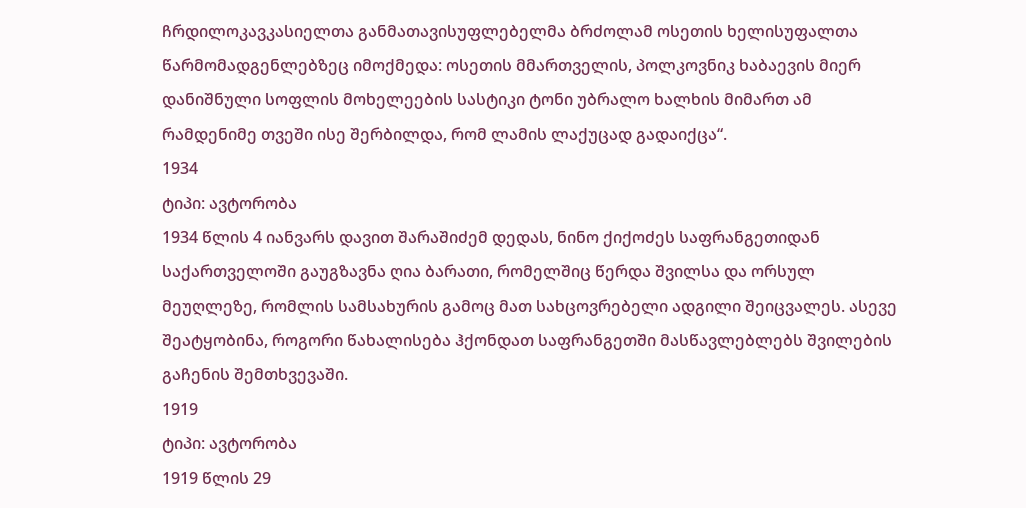ჩრდილოკავკასიელთა განმათავისუფლებელმა ბრძოლამ ოსეთის ხელისუფალთა წარმომადგენლებზეც იმოქმედა: ოსეთის მმართველის, პოლკოვნიკ ხაბაევის მიერ დანიშნული სოფლის მოხელეების სასტიკი ტონი უბრალო ხალხის მიმართ ამ რამდენიმე თვეში ისე შერბილდა, რომ ლამის ლაქუცად გადაიქცა“.
1934
ტიპი: ავტორობა
1934 წლის 4 იანვარს დავით შარაშიძემ დედას, ნინო ქიქოძეს საფრანგეთიდან საქართველოში გაუგზავნა ღია ბარათი, რომელშიც წერდა შვილსა და ორსულ მეუღლეზე, რომლის სამსახურის გამოც მათ სახცოვრებელი ადგილი შეიცვალეს. ასევე შეატყობინა, როგორი წახალისება ჰქონდათ საფრანგეთში მასწავლებლებს შვილების გაჩენის შემთხვევაში.
1919
ტიპი: ავტორობა
1919 წლის 29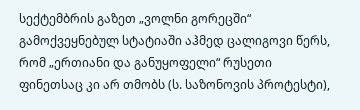სექტემბრის გაზეთ „ვოლნი გორეცში“ გამოქვეყნებულ სტატიაში აჰმედ ცალიგოვი წერს, რომ „ერთიანი და განუყოფელი“ რუსეთი ფინეთსაც კი არ თმობს (ს. საზონოვის პროტესტი),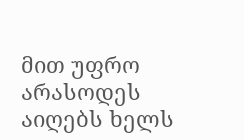მით უფრო არასოდეს აიღებს ხელს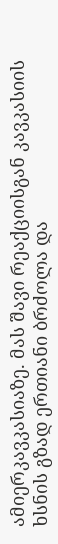ამიერკავკასიაზე. მას შავი რეაქციისგან კავკასიის ხსნის გზად ერთიანი ბრძოლა და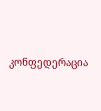კონფედერაცია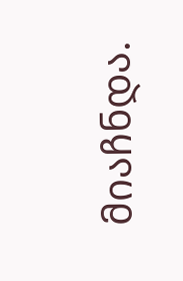მიაჩნდა.